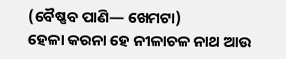(ବୈଷ୍ଣବ ପାଣି— ଖେମଟା)
ହେଳା କରନା ହେ ନୀଳାଚଳ ନାଥ ଆଉ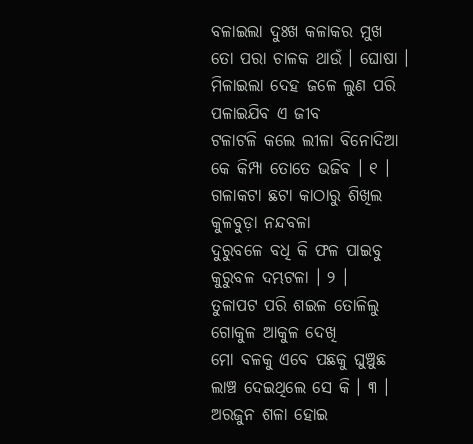ବଳାଇଲା ଦୁଃଖ କଳାକର ମୁଖ
ତୋ ପରା ଚାଳକ ଥାଉଁ । ଘୋଷା ।
ମିଳାଇଲା ଦେହ ଜଳେ ଲୁଣ ପରି
ପଳାଇଯିବ ଏ ଜୀବ
ଟଳାଟଳି କଲେ ଲୀଳା ବିନୋଦିଆ
କେ କିମ୍ପା ତୋତେ ଭଜିବ । ୧ ।
ଗଳାକଟା ଛଟା କାଠାରୁ ଶିଖିଲ
କୁଳବୁଡ଼ା ନନ୍ଦବଳା
ଦୁରୁବଳେ ବଧି କି ଫଳ ପାଇବୁ
କୁରୁବଳ ଦମ୍ଭଟଳା । ୨ ।
ତୁଳାପଟ ପରି ଶଇଳ ତୋଳିଲୁ
ଗୋକୁଳ ଆକୁଳ ଦେଖି
ମୋ ବଳକୁ ଏବେ ପଛକୁ ଘୁଞ୍ଚୁଛ
ଲାଞ୍ଚ ଦେଇଥିଲେ ସେ କି । ୩ ।
ଅରଜୁନ ଶଳା ହୋଇ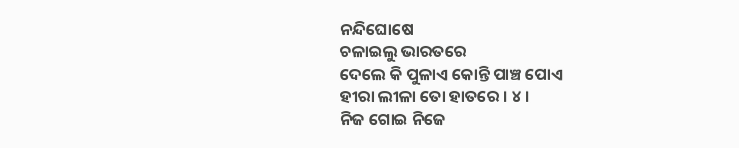ନନ୍ଦିଘୋଷେ
ଚଳାଇଲୁ ଭାରତରେ
ଦେଲେ କି ପୁଳାଏ କୋନ୍ତି ପାଞ୍ଚ ପୋଏ
ହୀରା ଲୀଳା ତୋ ହାତରେ । ୪ ।
ନିଜ ଗୋଇ ନିଜେ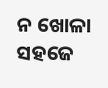ନ ଖୋଳା ସହଜେ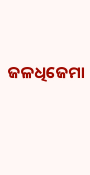ଜଳଧିଜେମା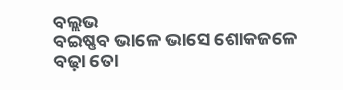ବଲ୍ଲଭ
ବଇଷ୍ଣବ ଭାଳେ ଭାସେ ଶୋକଜଳେ
ବଢ଼ା ତୋ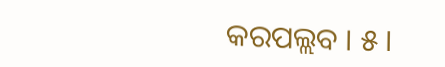କରପଲ୍ଲବ । ୫ ।